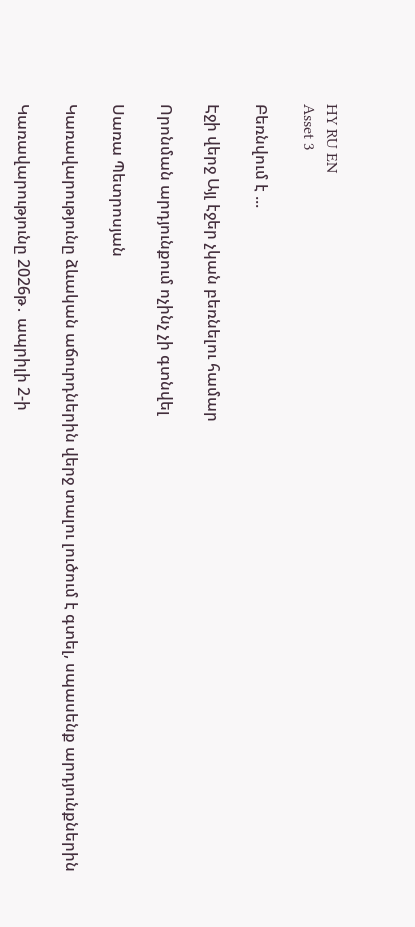HY RU EN
Asset 3

Բեռնվում է ...

Էջի վերջ Այլ էջեր չկան բեռնելու համար

Որոնման արդյունքում ոչինչ չի գտնվել

Սառա Պետրոսյան

Կառավարությունը ձևական աճուրդներին վերջ տալու լուծում է գտել, սպասենք արդյունքներին

Կառավարությունը 2026թ․ ապրիլի 2-ի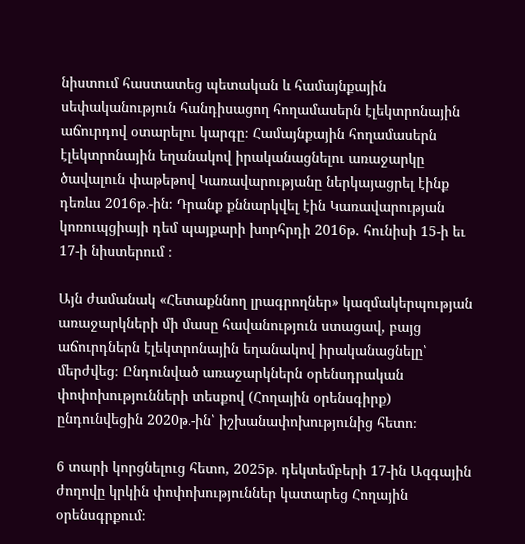նիստում հաստատեց պետական և համայնքային սեփականություն հանդիսացող հողամասերն էլեկտրոնային աճուրդով օտարելու կարգը։ Համայնքային հողամասերն էլեկտրոնային եղանակով իրականացնելու առաջարկը ծավալուն փաթեթով Կառավարությանը ներկայացրել էինք դեռևս 2016թ․-ին։ Դրանք քննարկվել էին Կառավարության կոռուպցիայի դեմ պայքարի խորհրդի 2016թ. հունիսի 15-ի եւ 17-ի նիստերում ։

Այն ժամանակ «Հետաքննող լրագրողներ» կազմակերպության առաջարկների մի մասը հավանություն ստացավ, բայց աճուրդներն էլեկտրոնային եղանակով իրականացնելը՝ մերժվեց։ Ընդունված առաջարկներն օրենսդրական փոփոխությունների տեսքով (Հողային օրենսգիրք) ընդունվեցին 2020թ․-ին՝ իշխանափոխությունից հետո։

6 տարի կորցնելուց հետո, 2025թ․ դեկտեմբերի 17-ին Ազգային ժողովը կրկին փոփոխություններ կատարեց Հողային օրենսգրքում։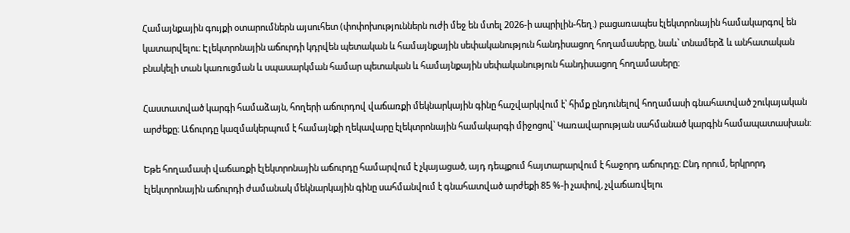Համայնքային գույքի օտարումներն այսուհետ (փոփոխություններն ուժի մեջ են մտել 2026-ի ապրիլին-հեղ.) բացառապես էլեկտրոնային համակարգով են կատարվելու։ Էլեկտրոնային աճուրդի կդրվեն պետական և համայնքային սեփականություն հանդիսացող հողամասերը, նաև՝ տնամերձ և անհատական բնակելի տան կառուցման և սպասարկման համար պետական և համայնքային սեփականություն հանդիսացող հողամասերը։

Հաստատված կարգի համաձայն, հողերի աճուրդով վաճառքի մեկնարկային գինը հաշվարկվում է՝ հիմք ընդունելով հողամասի գնահատված շուկայական արժեքը։ Աճուրդը կազմակերպում է համայնքի ղեկավարը էլեկտրոնային համակարգի միջոցով՝ Կառավարության սահմանած կարգին համապատասխան:

Եթե հողամասի վաճառքի էլեկտրոնային աճուրդը համարվում է չկայացած, այդ դեպքում հայտարարվում է հաջորդ աճուրդը։ Ընդ որում, երկրորդ էլեկտրոնային աճուրդի ժամանակ մեկնարկային գինը սահմանվում է գնահատված արժեքի 85 %-ի չափով, չվաճառվելու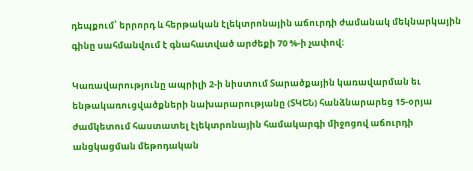դեպքում՝ երրորդ և հերթական էլեկտրոնային աճուրդի ժամանակ մեկնարկային գինը սահմանվում է գնահատված արժեքի 70 %-ի չափով։

Կառավարությունը ապրիլի 2-ի նիստում Տարածքային կառավարման եւ ենթակառուցվածքների նախարարությանը (ՏԿԵՆ) հանձնարարեց 15-օրյա ժամկետում հաստատել էլեկտրոնային համակարգի միջոցով աճուրդի անցկացման մեթոդական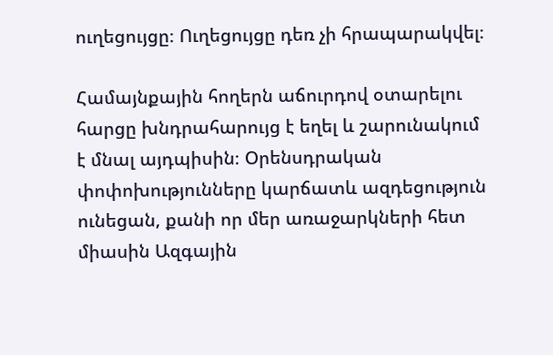ուղեցույցը։ Ուղեցույցը դեռ չի հրապարակվել։

Համայնքային հողերն աճուրդով օտարելու հարցը խնդրահարույց է եղել և շարունակում է մնալ այդպիսին։ Օրենսդրական փոփոխությունները կարճատև ազդեցություն ունեցան, քանի որ մեր առաջարկների հետ միասին Ազգային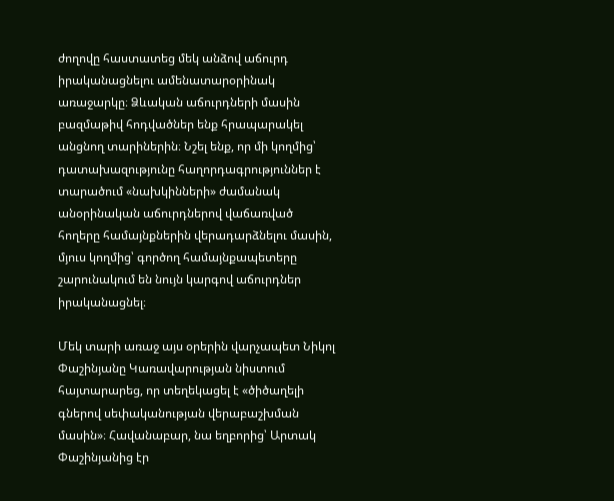ժողովը հաստատեց մեկ անձով աճուրդ իրականացնելու ամենատարօրինակ առաջարկը։ Ձևական աճուրդների մասին բազմաթիվ հոդվածներ ենք հրապարակել անցնող տարիներին։ Նշել ենք, որ մի կողմից՝ դատախազությունը հաղորդագրություններ է տարածում «նախկինների» ժամանակ անօրինական աճուրդներով վաճառված հողերը համայնքներին վերադարձնելու մասին, մյուս կողմից՝ գործող համայնքապետերը շարունակում են նույն կարգով աճուրդներ իրականացնել։

Մեկ տարի առաջ այս օրերին վարչապետ Նիկոլ Փաշինյանը Կառավարության նիստում հայտարարեց, որ տեղեկացել է «ծիծաղելի գներով սեփականության վերաբաշխման մասին»։ Հավանաբար, նա եղբորից՝ Արտակ Փաշինյանից էր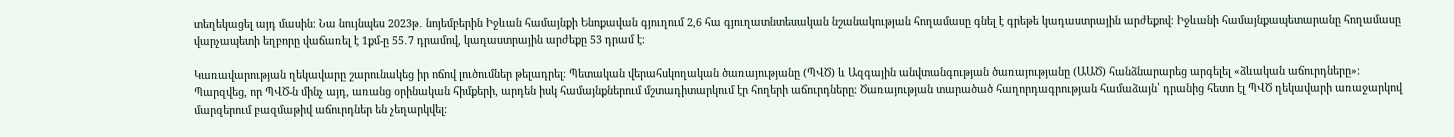տեղեկացել այդ մասին։ Նա նույնպես 2023թ․ նոյեմբերին Իջևան համայնքի Ենոքավան գյուղում 2,6 հա գյուղատնտեսական նշանակության հողամասը գնել է գրեթե կադաստրային արժեքով։ Իջևանի համայնքապետարանը հողամասը վարչապետի եղբորը վաճառել է 1քմ-ը 55․7 դրամով, կադաստրային արժեքը 53 դրամ է։

Կառավարության ղեկավարը շարունակեց իր ոճով լուծումներ թելադրել։ Պետական վերահսկողական ծառայությանը (ՊՎԾ) և Ազգային անվտանգության ծառայությանը (ԱԱԾ) հանձնարարեց արգելել «ձևական աճուրդները»։ Պարզվեց, որ ՊՎԾ-ն մինչ այդ, առանց օրինական հիմքերի, արդեն իսկ համայնքներում մշտադիտարկում էր հողերի աճուրդները։ Ծառայության տարածած հաղորդագրության համաձայն՝ դրանից հետո էլ ՊՎԾ ղեկավարի առաջարկով մարզերում բազմաթիվ աճուրդներ են չեղարկվել։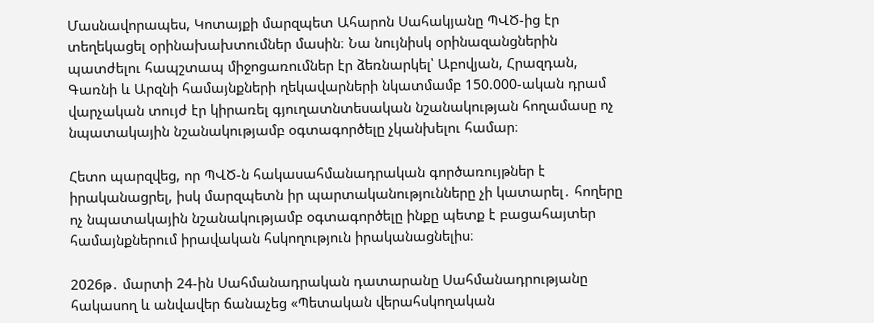Մասնավորապես, Կոտայքի մարզպետ Ահարոն Սահակյանը ՊՎԾ-ից էր տեղեկացել օրինախախտումներ մասին։ Նա նույնիսկ օրինազանցներին պատժելու հապշտապ միջոցառումներ էր ձեռնարկել՝ Աբովյան, Հրազդան, Գառնի և Արզնի համայնքների ղեկավարների նկատմամբ 150.000-ական դրամ վարչական տույժ էր կիրառել գյուղատնտեսական նշանակության հողամասը ոչ նպատակային նշանակությամբ օգտագործելը չկանխելու համար։

Հետո պարզվեց, որ ՊՎԾ-ն հակասահմանադրական գործառույթներ է իրականացրել, իսկ մարզպետն իր պարտականությունները չի կատարել․ հողերը ոչ նպատակային նշանակությամբ օգտագործելը ինքը պետք է բացահայտեր համայնքներում իրավական հսկողություն իրականացնելիս։

2026թ․ մարտի 24-ին Սահմանադրական դատարանը Սահմանադրությանը հակասող և անվավեր ճանաչեց «Պետական վերահսկողական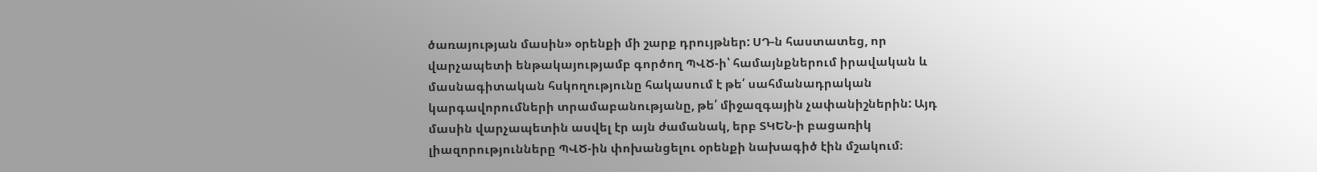ծառայության մասին» օրենքի մի շարք դրույթներ: ՍԴ-ն հաստատեց, որ վարչապետի ենթակայությամբ գործող ՊՎԾ-ի՝ համայնքներում իրավական և մասնագիտական հսկողությունը հակասում է թե՛ սահմանադրական կարգավորումների տրամաբանությանը, թե՛ միջազգային չափանիշներին: Այդ մասին վարչապետին ասվել էր այն ժամանակ, երբ ՏԿԵՆ-ի բացառիկ լիազորությունները ՊՎԾ-ին փոխանցելու օրենքի նախագիծ էին մշակում։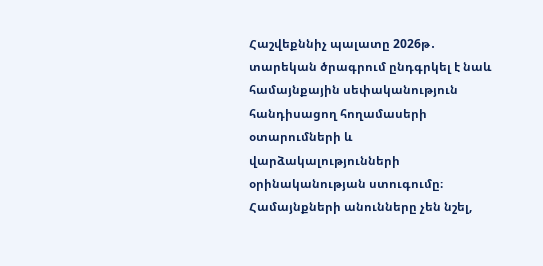Հաշվեքննիչ պալատը 2026թ․ տարեկան ծրագրում ընդգրկել է նաև համայնքային սեփականություն հանդիսացող հողամասերի օտարումների և վարձակալությունների օրինականության ստուգումը։ Համայնքների անունները չեն նշել,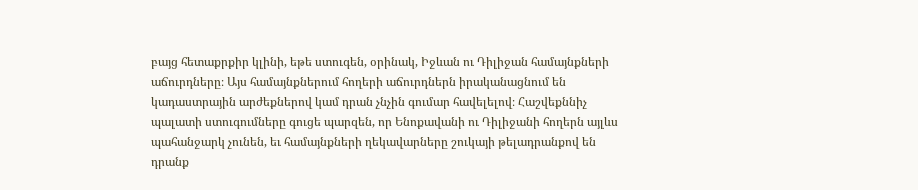բայց հետաքրքիր կլինի, եթե ստուգեն, օրինակ, Իջևան ու Դիլիջան համայնքների աճուրդները։ Այս համայնքներում հողերի աճուրդներն իրականացնում են կադաստրային արժեքներով կամ դրան չնչին գումար հավելելով։ Հաշվեքննիչ պալատի ստուգումները գուցե պարզեն, որ Ենոքավանի ու Դիլիջանի հողերն այլևս պահանջարկ չունեն, եւ համայնքների ղեկավարները շուկայի թելադրանքով են դրանք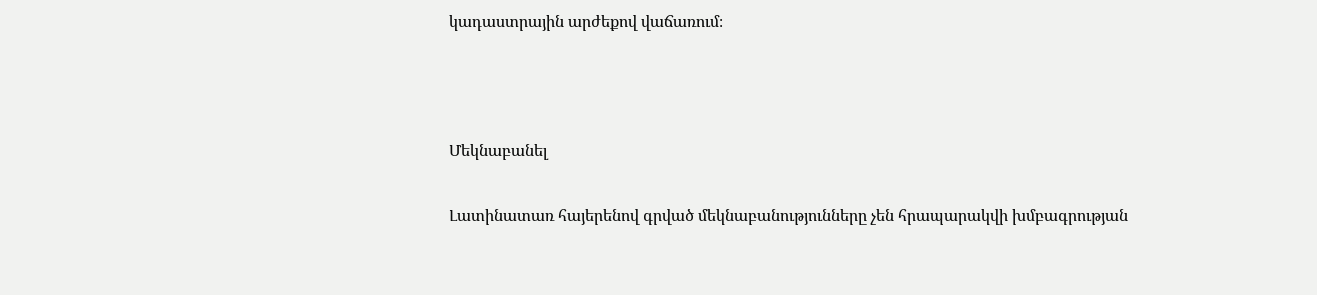կադաստրային արժեքով վաճառում։



Մեկնաբանել

Լատինատառ հայերենով գրված մեկնաբանությունները չեն հրապարակվի խմբագրության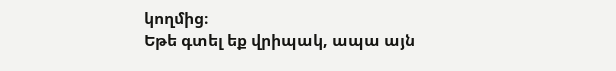կողմից։
Եթե գտել եք վրիպակ, ապա այն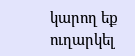կարող եք ուղարկել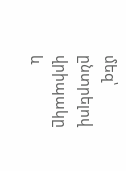մեզ՝ ընտրելով վրիպակը և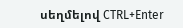սեղմելով CTRL+Enter